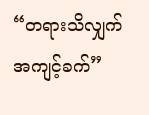“တရားသိလျှက် အကျင့်ခက်”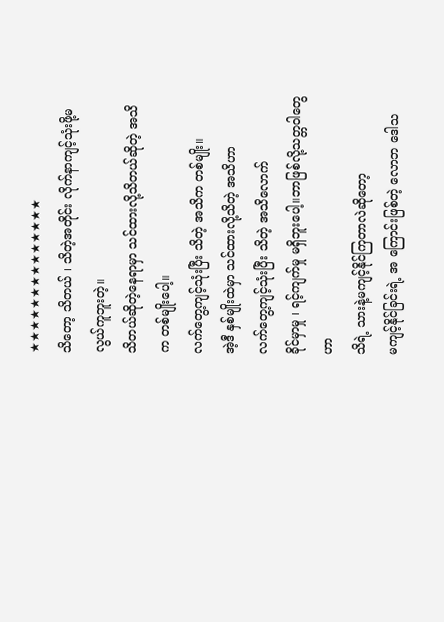★★★★★★★★★★★★★★
သိတော့ သိတယ် ၊ သိတဲ့အတိုင်း လိုက်နာကျင့်သုံးဖို့မလွယ်ကူဘူးတဲ့။
သိတယ်ဆိုတဲ့နေရာမှာ သင်ထားလို့သိတယ်ဆိုတဲ့ အသိက တစ်မျိုးပေါ့။
လက်တွေ့ကျင့်သုံးပြီး သိတဲ့ အသိက တစ်မျိုး။
အဲ့ဒီ နှစ်မျိုးထဲမှာ သင်ထားလို့သိတဲ့ အသိဟာ
လက်တွေ့ကျင့်သုံးပြီး သိတဲ့ အသိလောက်
ခိုင်မှာမှု ၊ ရင့်ကျက်မှု မရှိဘူးပေါ့။ဘာဖြစ်လို့သတ္တဝါတွေဟာ
သိရဲ့ သားနဲ့မကျင့်နိုင်ကြတာလဲဆိုတော့
မကျင့်နိုင်ခြင်းရဲ့ အ ကြောင်းဖြစ်တဲ့ လောဘ ဒေါသ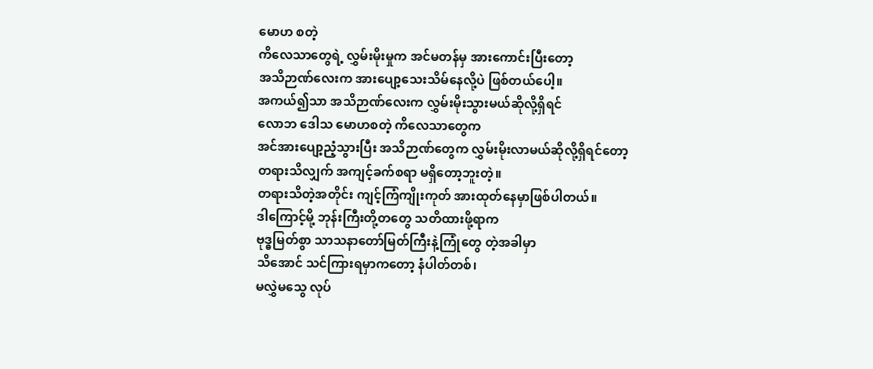မောဟ စတဲ့
ကိလေသာတွေရဲ့ လွှမ်းမိုးမှုက အင်မတန်မှ အားကောင်းပြီးတော့
အသိဉာဏ်လေးက အားပျော့သေးသိမ်နေလို့ပဲ ဖြစ်တယ်ပေါ့။
အကယ်၍သာ အသိဉာဏ်လေးက လွှမ်းမိုးသွားမယ်ဆိုလို့ရှိရင်
လောဘ ဒေါသ မောဟစတဲ့ ကိလေသာတွေက
အင်အားပျော့ညံ့သွားပြီး အသိဉာဏ်တွေက လွှမ်းမိုးလာမယ်ဆိုလို့ရှိရင်တော့
တရားသိလျှက် အကျင့်ခက်စရာ မရှိတော့ဘူးတဲ့။
တရားသိတဲ့အတိုင်း ကျင့်ကြံကျိုးကုတ် အားထုတ်နေမှာဖြစ်ပါတယ်။
ဒါကြောင့်မို့ ဘုန်းကြီးတို့တတွေ သတိထားဖို့ရာက
ဗုဒ္ဓမြတ်စွာ သာသနာတော်မြတ်ကြီးနဲ့ကြုံတွေ တဲ့အခါမှာ
သိအောင် သင်ကြားရမှာကတော့ နံပါတ်တစ်၊
မလွှဲမသွေ လုပ်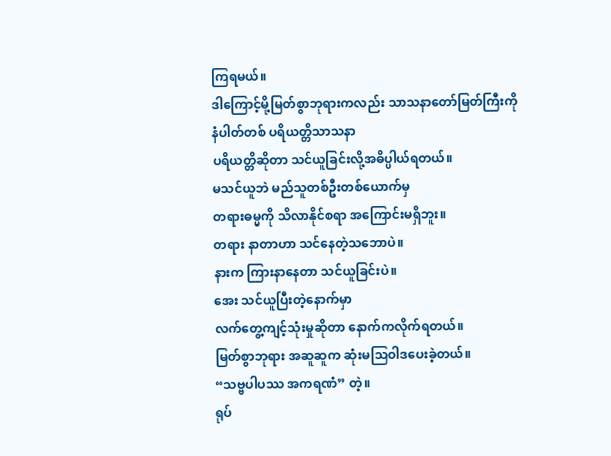ကြရမယ်။
ဒါကြောင့်မို့မြတ်စွာဘုရားကလည်း သာသနာတော်မြတ်ကြီးကို
နံပါတ်တစ် ပရိယတ္တိသာသနာ
ပရိယတ္တိဆိုတာ သင်ယူခြင်းလို့အဓိပ္ပါယ်ရတယ်။
မသင်ယူဘဲ မည်သူတစ်ဦးတစ်ယောက်မှ
တရားဓမ္မကို သိလာနိုင်စရာ အကြောင်းမရှိဘူး။
တရား နာတာဟာ သင်နေတဲ့သဘောပဲ။
နားက ကြားနာနေတာ သင်ယူခြင်းပဲ။
အေး သင်ယူပြီးတဲ့နောက်မှာ
လက်တွေ့ကျင့်သုံးမှုဆိုတာ နောက်ကလိုက်ရတယ်။
မြတ်စွာဘုရား အဆူဆူက ဆုံးမသြဝါဒပေးခဲ့တယ်။
“သဗ္ဗပါပဿ အကရဏံ” တဲ့။
ရုပ်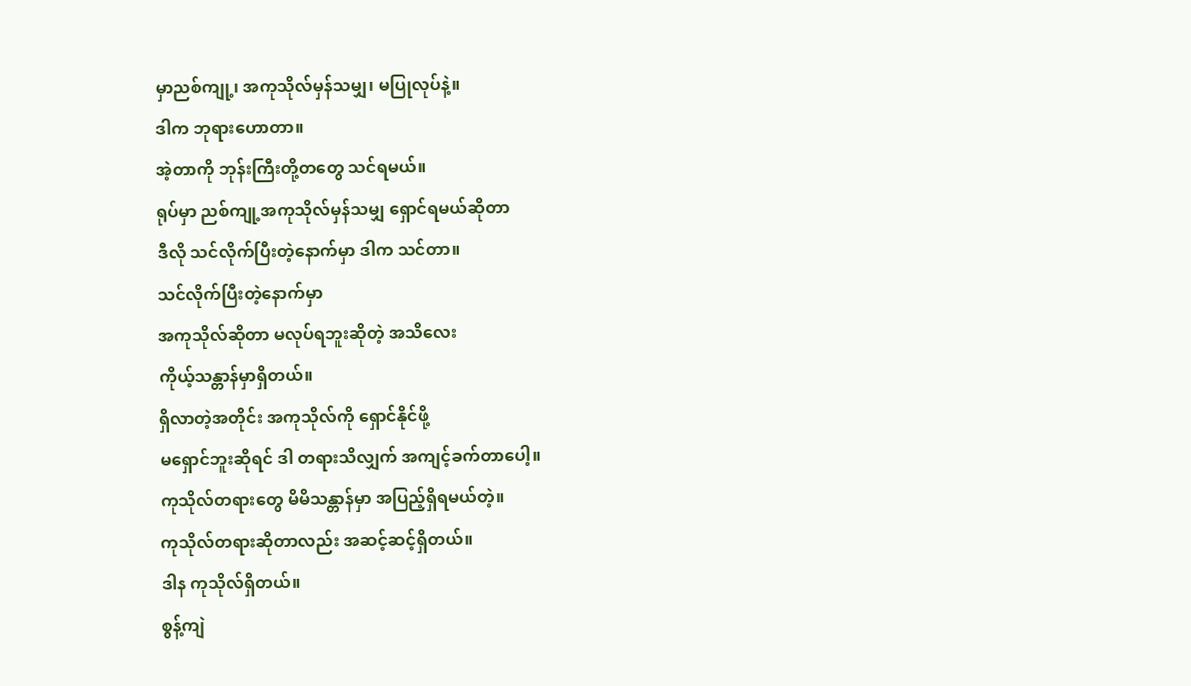မှာညစ်ကျု့၊ အကုသိုလ်မှန်သမျှ၊ မပြုလုပ်နဲ့။
ဒါက ဘုရားဟောတာ။
အဲ့တာကို ဘုန်းကြီးတို့တတွေ သင်ရမယ်။
ရုပ်မှာ ညစ်ကျု့အကုသိုလ်မှန်သမျှ ရှောင်ရမယ်ဆိုတာ
ဒီလို သင်လိုက်ပြီးတဲ့နောက်မှာ ဒါက သင်တာ။
သင်လိုက်ပြီးတဲ့နောက်မှာ
အကုသိုလ်ဆိုတာ မလုပ်ရဘူးဆိုတဲ့ အသိလေး
ကိုယ့်သန္တာန်မှာရှိတယ်။
ရှိလာတဲ့အတိုင်း အကုသိုလ်ကို ရှောင်နိုင်ဖို့
မရှောင်ဘူးဆိုရင် ဒါ တရားသိလျှက် အကျင့်ခက်တာပေါ့။
ကုသိုလ်တရားတွေ မိမိသန္တာန်မှာ အပြည့်ရှိရမယ်တဲ့။
ကုသိုလ်တရားဆိုတာလည်း အဆင့်ဆင့်ရှိတယ်။
ဒါန ကုသိုလ်ရှိတယ်။
စွန့်ကျဲ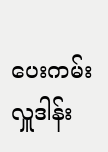ပေးကမ်း လှူဒါန်း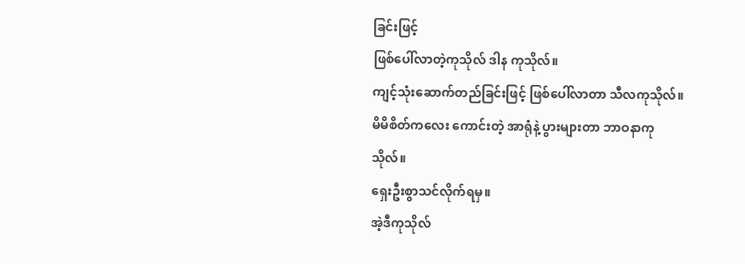ခြင်းဖြင့်
ဖြစ်ပေါ်လာတဲ့ကုသိုလ် ဒါန ကုသိုလ်။
ကျင့်သုံးဆောက်တည်ခြင်းဖြင့် ဖြစ်ပေါ်လာတာ သီလကုသိုလ်။
မိမိစိတ်ကလေး ကောင်းတဲ့ အာရုံနဲ့ ပွားများတာ ဘာဝနာကုသိုလ်။
ရှေးဦးစွာသင်လိုက်ရမှ။
အဲ့ဒီကုသိုလ်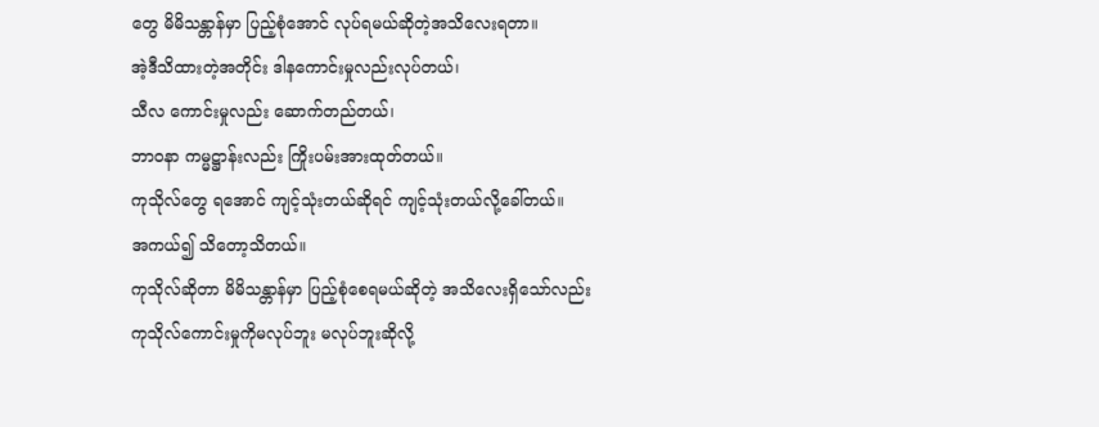တွေ မိမိသန္တာန်မှာ ပြည့်စုံအောင် လုပ်ရမယ်ဆိုတဲ့အသိလေးရတာ။
အဲ့ဒီသိထားတဲ့အတိုင်း ဒါနကောင်းမှုလည်းလုပ်တယ်၊
သီလ ကောင်းမှုလည်း ဆောက်တည်တယ်၊
ဘာဝနာ ကမ္မဋ္ဌာန်းလည်း ကြိုးပမ်းအားထုတ်တယ်။
ကုသိုလ်တွေ ရအောင် ကျင့်သုံးတယ်ဆိုရင် ကျင့်သုံးတယ်လို့ခေါ်တယ်။
အကယ်၍ သိတော့သိတယ်။
ကုသိုလ်ဆိုတာ မိမိသန္တာန်မှာ ပြည့်စုံစေရမယ်ဆိုတဲ့ အသိလေးရှိသော်လည်း
ကုသိုလ်ကောင်းမှုကိုမလုပ်ဘူး မလုပ်ဘူးဆိုလို့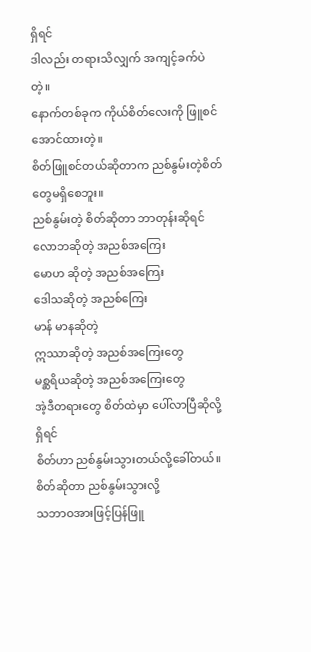ရှိရင်
ဒါလည်း တရားသိလျှက် အကျင့်ခက်ပဲတဲ့။
နောက်တစ်ခုက ကိုယ်စိတ်လေးကို ဖြူစင်အောင်ထားတဲ့။
စိတ်ဖြူစင်တယ်ဆိုတာက ညစ်နွမ်းတဲ့စိတ်တွေမရှိစေဘူး။
ညစ်နွမ်းတဲ့ စိတ်ဆိုတာ ဘာတုန်းဆိုရင်
လောဘဆိုတဲ့ အညစ်အကြေး
မောဟ ဆိုတဲ့ အညစ်အကြေး
ဒေါသဆိုတဲ့ အညစ်ကြေး
မာန် မာနဆိုတဲ့
ဣဿာဆိုတဲ့ အညစ်အကြေးတွေ
မစ္ဆရိယဆိုတဲ့ အညစ်အကြေးတွေ
အဲ့ဒီတရားတွေ စိတ်ထဲမှာ ပေါ်လာပြီဆိုလို့ရှိရင်
စိတ်ဟာ ညစ်နွမ်းသွားတယ်လို့ခေါ်တယ်။စိတ်ဆိုတာ ညစ်နွမ်းသွားလို့
သဘာဝအားဖြင့်ပြန်ဖြူ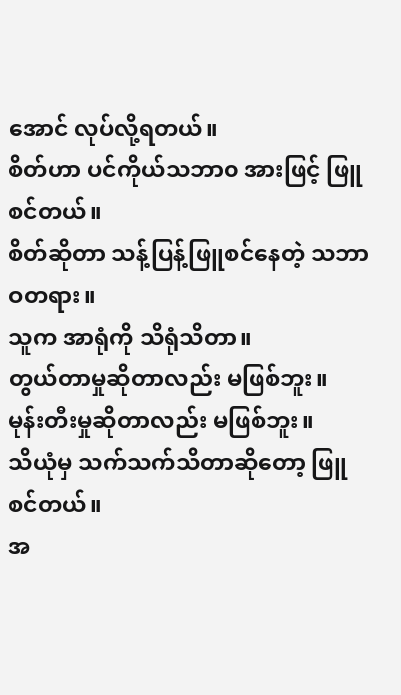အောင် လုပ်လို့ရတယ်။
စိတ်ဟာ ပင်ကိုယ်သဘာ၀ အားဖြင့် ဖြူစင်တယ်။
စိတ်ဆိုတာ သန့်ပြန့်ဖြူစင်နေတဲ့ သဘာဝတရား။
သူက အာရုံကို သိရုံသိတာ။
တွယ်တာမှုဆိုတာလည်း မဖြစ်ဘူး။
မုန်းတီးမှုဆိုတာလည်း မဖြစ်ဘူး။
သိယုံမှ သက်သက်သိတာဆိုတော့ ဖြူစင်တယ်။
အ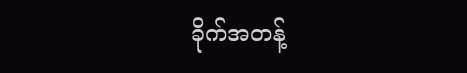ခိုက်အတန့်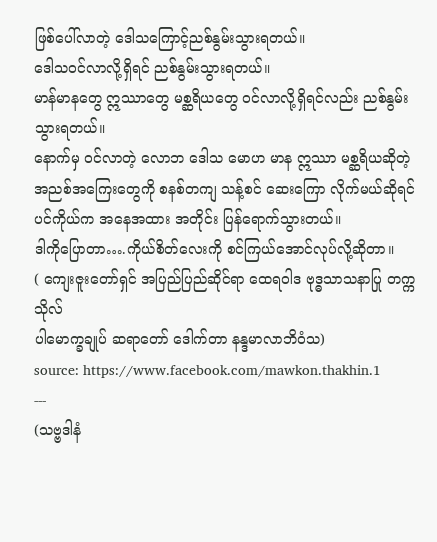ဖြစ်ပေါ်လာတဲ့ ဒေါသကြောင့်ညစ်နွမ်းသွားရတယ်။
ဒေါသဝင်လာလို့ရှိရင် ညစ်နွမ်းသွားရတယ်။
မာန်မာနတွေ ဣဿာတွေ မစ္ဆရိယတွေ ဝင်လာလို့ရှိရင်လည်း ညစ်နွမ်းသွားရတယ်။
နောက်မှ ဝင်လာတဲ့ လောဘ ဒေါသ မောဟ မာန ဣဿာ မစ္ဆရိယဆိုတဲ့ အညစ်အကြေးတွေကို စနစ်တကျ သန့်စင် ဆေးကြော လိုက်မယ်ဆိုရင်
ပင်ကိုယ်က အနေအထား အတိုင်း ပြန်ရောက်သွားတယ်။
ဒါကိုပြောတာ….ကိုယ်စိတ်လေးကို စင်ကြယ်အောင်လုပ်လို့ဆိုတာ။
( ကျေးဇူးတော်ရှင် အပြည်ပြည်ဆိုင်ရာ ထေရဝါဒ ဗုဒ္ဓသာသနာပြု တက္ကသိုလ်
ပါမောက္ခချုပ် ဆရာတော် ဒေါက်တာ နန္ဒမာလာဘိဝံသ)
source: https://www.facebook.com/mawkon.thakhin.1
---
(သဗ္ဗဒါနံ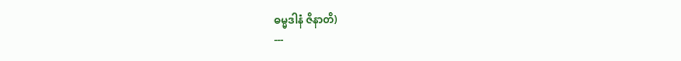ဓမ္မဒါနံ ဇိနာတိ)
---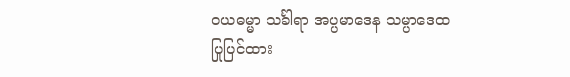ဝယဓမ္မာ သင်္ခါရာ အပ္ပမာဒေန သမ္ပာဒေထ
ပြုပြင်ထား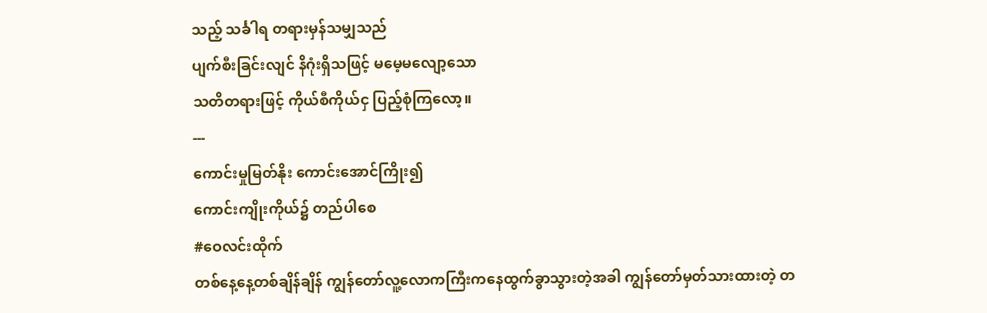သည့် သင်္ခါရ တရားမှန်သမျှသည်
ပျက်စီးခြင်းလျင် နိဂုံးရှိသဖြင့် မမေ့မလျော့သော
သတိတရားဖြင့် ကိုယ်စီကိုယ်ငှ ပြည့်စုံကြလော့။
---
ကောင်းမှုမြတ်နိုး ကောင်းအောင်ကြိုး၍
ကောင်းကျိုးကိုယ်၌ တည်ပါစေ
#ဝေလင်းထိုက်
တစ်နေ့နေ့တစ်ချိန်ချိန် ကျွန်တော်လူ့လောကကြီးကနေထွက်ခွာသွားတဲ့အခါ ကျွန်တော်မှတ်သားထားတဲ့ တ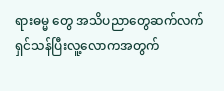ရားဓမ္မ တွေ အသိပညာတွေဆက်လက်ရှင်သန်ပြီးလူ့လောကအတွက်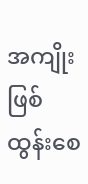အကျိုးဖြစ်ထွန်းစေ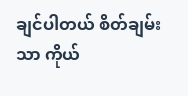ချင်ပါတယ် စိတ်ချမ်းသာ ကိုယ်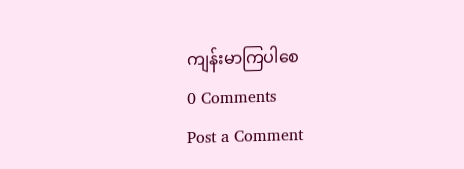ကျန်းမာကြပါစေ
0 Comments
Post a Comment